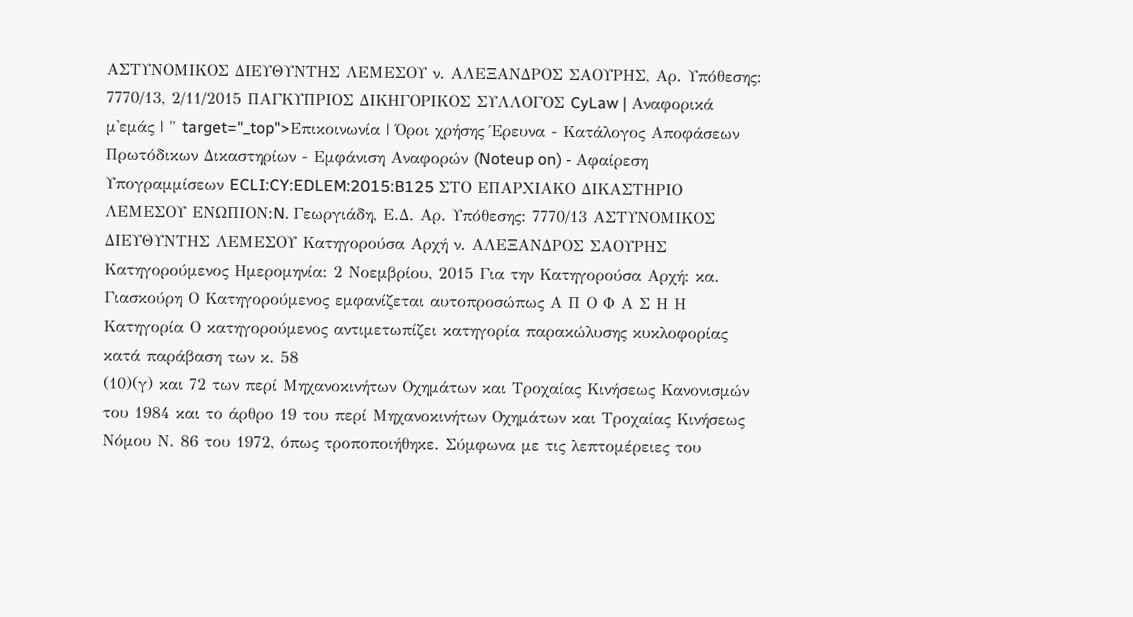ΑΣΤΥΝΟΜΙΚΟΣ ΔΙΕΥΘΥΝΤΗΣ ΛΕΜΕΣΟΥ ν. ΑΛΕΞΑΝΔΡΟΣ ΣΑΟΥΡΗΣ, Αρ. Υπόθεσης: 7770/13, 2/11/2015 ΠΑΓΚΥΠΡΙΟΣ ΔΙΚΗΓΟΡΙΚΟΣ ΣΥΛΛΟΓΟΣ CyLaw | Αναφορικά μ'εμάς | " target="_top">Επικοινωνία | Όροι χρήσης Έρευνα - Κατάλογος Αποφάσεων Πρωτόδικων Δικαστηρίων - Εμφάνιση Αναφορών (Noteup on) - Αφαίρεση Υπογραμμίσεων ECLI:CY:EDLEM:2015:B125 ΣΤΟ ΕΠΑΡΧΙΑΚΟ ΔΙΚΑΣΤΗΡΙΟ ΛΕΜΕΣΟΥ ΕΝΩΠΙΟΝ:N. Γεωργιάδη, Ε.Δ. Αρ. Υπόθεσης: 7770/13 ΑΣΤΥΝΟΜΙΚΟΣ ΔΙΕΥΘΥΝΤΗΣ ΛΕΜΕΣΟΥ Κατηγορούσα Αρχή ν. ΑΛΕΞΑΝΔΡΟΣ ΣΑΟΥΡΗΣ Κατηγορούμενος Ημερομηνία: 2 Νοεμβρίου, 2015 Για την Κατηγορούσα Αρχή: κα. Γιασκούρη Ο Κατηγορούμενος εμφανίζεται αυτοπροσώπως Α Π Ο Φ Α Σ Η Η Κατηγορία Ο κατηγορούμενος αντιμετωπίζει κατηγορία παρακώλυσης κυκλοφορίας κατά παράβαση των κ. 58
(10)(γ) και 72 των περί Μηχανοκινήτων Οχημάτων και Τροχαίας Κινήσεως Κανονισμών του 1984 και το άρθρο 19 του περί Μηχανοκινήτων Οχημάτων και Τροχαίας Κινήσεως Νόμου Ν. 86 του 1972, όπως τροποποιήθηκε. Σύμφωνα με τις λεπτομέρειες του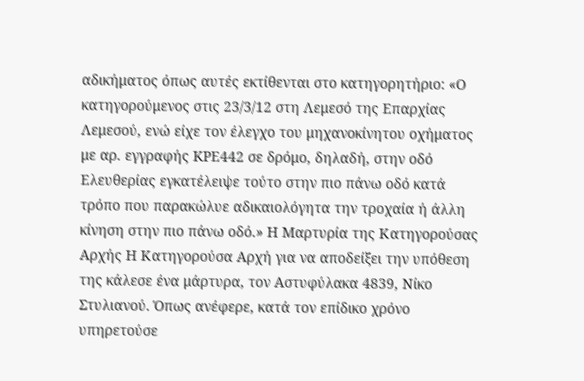αδικήματος όπως αυτές εκτίθενται στο κατηγορητήριο: «Ο κατηγορούμενος στις 23/3/12 στη Λεμεσό της Επαρχίας Λεμεσού, ενώ είχε τον έλεγχο του μηχανοκίνητου οχήματος με αρ. εγγραφής KΡΕ442 σε δρόμο, δηλαδή, στην οδό Ελευθερίας εγκατέλειψε τούτο στην πιο πάνω οδό κατά τρόπο που παρακώλυε αδικαιολόγητα την τροχαία ή άλλη κίνηση στην πιο πάνω οδό.» Η Μαρτυρία της Κατηγορούσας Αρχής Η Κατηγορούσα Αρχή για να αποδείξει την υπόθεση της κάλεσε ένα μάρτυρα, τον Αστυφύλακα 4839, Νίκο Στυλιανού. Όπως ανέφερε, κατά τον επίδικο χρόνο υπηρετούσε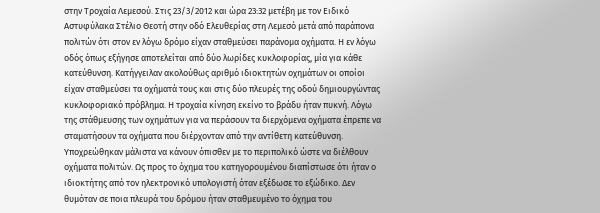στην Τροχαία Λεμεσού. Στις 23/3/2012 και ώρα 23:32 μετέβη με τον Ειδικό Αστυφύλακα Στέλιο Θεοτή στην οδό Ελευθερίας στη Λεμεσό μετά από παράπονα πολιτών ότι στον εν λόγω δρόμο είχαν σταθμεύσει παράνομα οχήματα. Η εν λόγω οδός όπως εξήγησε αποτελείται από δύο λωρίδες κυκλοφορίας, μία για κάθε κατεύθυνση. Κατήγγειλαν ακολούθως αριθμό ιδιοκτητών οχημάτων οι οποίοι είχαν σταθμεύσει τα οχήματά τους και στις δύο πλευρές της οδού δημιουργώντας κυκλοφοριακό πρόβλημα. Η τροχαία κίνηση εκείνο το βράδυ ήταν πυκνή. Λόγω της στάθμευσης των οχημάτων για να περάσουν τα διερχόμενα οχήματα έπρεπε να σταματήσουν τα οχήματα που διέρχονταν από την αντίθετη κατεύθυνση. Υποχρεώθηκαν μάλιστα να κάνουν όπισθεν με το περιπολικό ώστε να διέλθουν οχήματα πολιτών. Ως προς το όχημα του κατηγορουμένου διαπίστωσε ότι ήταν ο ιδιοκτήτης από τον ηλεκτρονικό υπολογιστή όταν εξέδωσε το εξώδικο. Δεν θυμόταν σε ποια πλευρά του δρόμου ήταν σταθμευμένο το όχημα του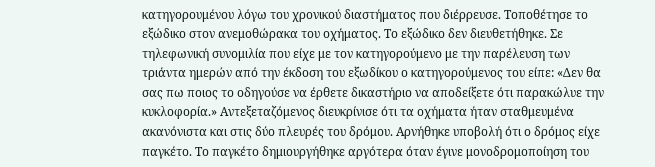κατηγορουμένου λόγω του χρονικού διαστήματος που διέρρευσε. Τοποθέτησε το εξώδικο στον ανεμοθώρακα του οχήματος. Το εξώδικο δεν διευθετήθηκε. Σε τηλεφωνική συνομιλία που είχε με τον κατηγορούμενο με την παρέλευση των τριάντα ημερών από την έκδοση του εξωδίκου ο κατηγορούμενος του είπε: «Δεν θα σας πω ποιος το οδηγούσε να έρθετε δικαστήριο να αποδείξετε ότι παρακώλυε την κυκλοφορία.» Αντεξεταζόμενος διευκρίνισε ότι τα οχήματα ήταν σταθμευμένα ακανόνιστα και στις δύο πλευρές του δρόμου. Αρνήθηκε υποβολή ότι ο δρόμος είχε παγκέτο. Το παγκέτο δημιουργήθηκε αργότερα όταν έγινε μονοδρομοποίηση του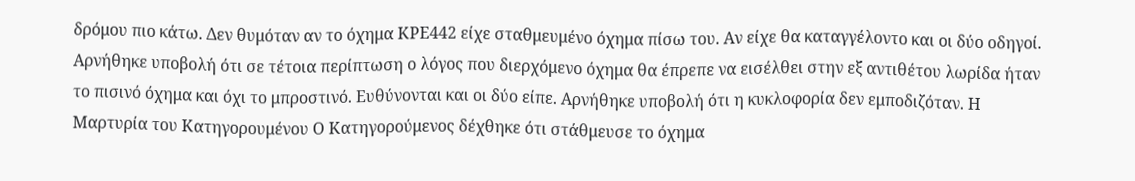δρόμου πιο κάτω. Δεν θυμόταν αν το όχημα ΚΡΕ442 είχε σταθμευμένο όχημα πίσω του. Αν είχε θα καταγγέλοντο και οι δύο οδηγοί. Αρνήθηκε υποβολή ότι σε τέτοια περίπτωση ο λόγος που διερχόμενο όχημα θα έπρεπε να εισέλθει στην εξ αντιθέτου λωρίδα ήταν το πισινό όχημα και όχι το μπροστινό. Ευθύνονται και οι δύο είπε. Αρνήθηκε υποβολή ότι η κυκλοφορία δεν εμποδιζόταν. Η Μαρτυρία του Κατηγορουμένου Ο Κατηγορούμενος δέχθηκε ότι στάθμευσε το όχημα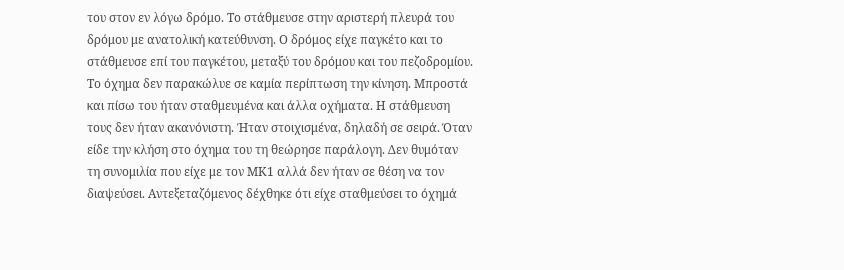του στον εν λόγω δρόμο. Το στάθμευσε στην αριστερή πλευρά του δρόμου με ανατολική κατεύθυνση. Ο δρόμος είχε παγκέτο και το στάθμευσε επί του παγκέτου, μεταξύ του δρόμου και του πεζοδρομίου. Το όχημα δεν παρακώλυε σε καμία περίπτωση την κίνηση. Μπροστά και πίσω του ήταν σταθμευμένα και άλλα οχήματα. Η στάθμευση τους δεν ήταν ακανόνιστη. Ήταν στοιχισμένα, δηλαδή σε σειρά. Όταν είδε την κλήση στο όχημα του τη θεώρησε παράλογη. Δεν θυμόταν τη συνομιλία που είχε με τον ΜΚ1 αλλά δεν ήταν σε θέση να τον διαψεύσει. Αντεξεταζόμενος δέχθηκε ότι είχε σταθμεύσει το όχημά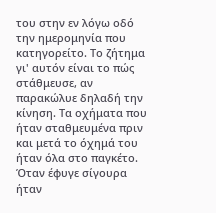του στην εν λόγω οδό την ημερομηνία που κατηγορείτο. Το ζήτημα γι' αυτόν είναι το πώς στάθμευσε, αν παρακώλυε δηλαδή την κίνηση. Τα οχήματα που ήταν σταθμευμένα πριν και μετά το όχημά του ήταν όλα στο παγκέτο. Όταν έφυγε σίγουρα ήταν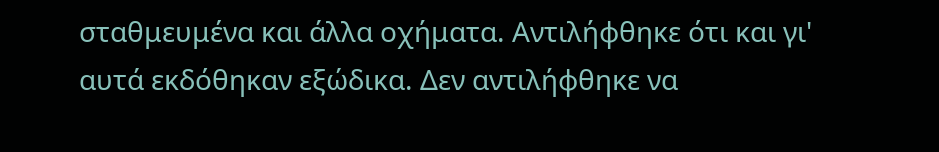σταθμευμένα και άλλα οχήματα. Αντιλήφθηκε ότι και γι' αυτά εκδόθηκαν εξώδικα. Δεν αντιλήφθηκε να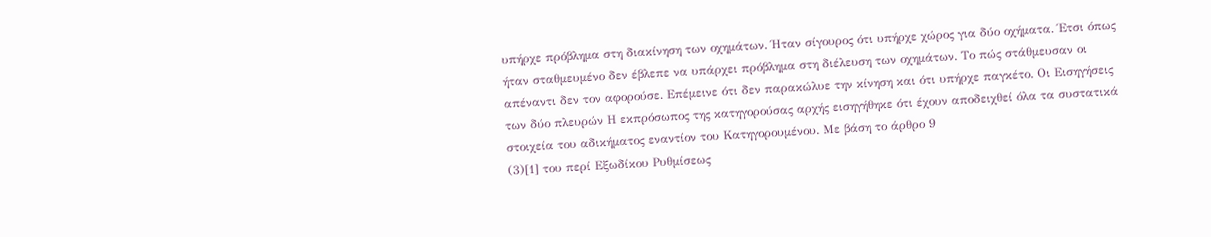υπήρχε πρόβλημα στη διακίνηση των οχημάτων. Ήταν σίγουρος ότι υπήρχε χώρος για δύο οχήματα. Έτσι όπως ήταν σταθμευμένο δεν έβλεπε να υπάρχει πρόβλημα στη διέλευση των οχημάτων. Το πώς στάθμευσαν οι απέναντι δεν τον αφορούσε. Επέμεινε ότι δεν παρακώλυε την κίνηση και ότι υπήρχε παγκέτο. Οι Εισηγήσεις των δύο πλευρών Η εκπρόσωπος της κατηγορούσας αρχής εισηγήθηκε ότι έχουν αποδειχθεί όλα τα συστατικά στοιχεία του αδικήματος εναντίον του Κατηγορουμένου. Με βάση το άρθρο 9
(3)[1] του περί Εξωδίκου Ρυθμίσεως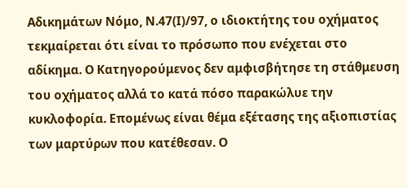Αδικημάτων Νόμο, Ν.47(Ι)/97, ο ιδιοκτήτης του οχήματος τεκμαίρεται ότι είναι το πρόσωπο που ενέχεται στο αδίκημα. Ο Κατηγορούμενος δεν αμφισβήτησε τη στάθμευση του οχήματος αλλά το κατά πόσο παρακώλυε την κυκλοφορία. Επομένως είναι θέμα εξέτασης της αξιοπιστίας των μαρτύρων που κατέθεσαν. Ο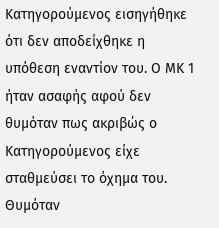Κατηγορούμενος εισηγήθηκε ότι δεν αποδείχθηκε η υπόθεση εναντίον του. Ο ΜΚ 1 ήταν ασαφής αφού δεν θυμόταν πως ακριβώς ο Κατηγορούμενος είχε σταθμεύσει το όχημα του. Θυμόταν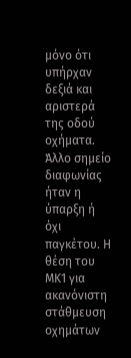μόνο ότι υπήρχαν δεξιά και αριστερά της οδού οχήματα. Άλλο σημείο διαφωνίας ήταν η ύπαρξη ή όχι παγκέτου. Η θέση του ΜΚ1 για ακανόνιστη στάθμευση οχημάτων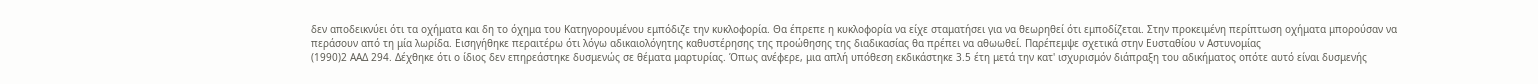δεν αποδεικνύει ότι τα οχήματα και δη το όχημα του Κατηγορουμένου εμπόδιζε την κυκλοφορία. Θα έπρεπε η κυκλοφορία να είχε σταματήσει για να θεωρηθεί ότι εμποδίζεται. Στην προκειμένη περίπτωση οχήματα μπορούσαν να περάσουν από τη μία λωρίδα. Εισηγήθηκε περαιτέρω ότι λόγω αδικαιολόγητης καθυστέρησης της προώθησης της διαδικασίας θα πρέπει να αθωωθεί. Παρέπεμψε σχετικά στην Ευσταθίου ν Αστυνομίας
(1990)2 ΑΑΔ 294. Δέχθηκε ότι ο ίδιος δεν επηρεάστηκε δυσμενώς σε θέματα μαρτυρίας. Όπως ανέφερε, μια απλή υπόθεση εκδικάστηκε 3.5 έτη μετά την κατ' ισχυρισμόν διάπραξη του αδικήματος οπότε αυτό είναι δυσμενής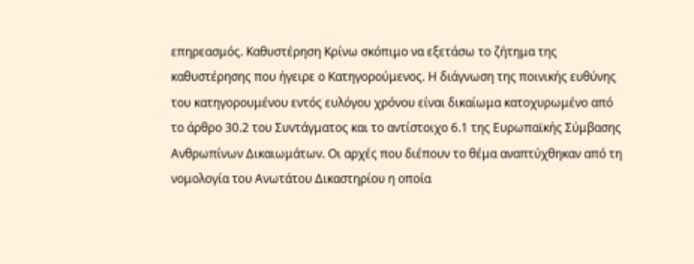επηρεασμός. Καθυστέρηση Κρίνω σκόπιμο να εξετάσω το ζήτημα της καθυστέρησης που ήγειρε ο Κατηγορούμενος. Η διάγνωση της ποινικής ευθύνης του κατηγορουμένου εντός ευλόγου χρόνου είναι δικαίωμα κατοχυρωμένο από το άρθρο 30.2 του Συντάγματος και το αντίστοιχο 6.1 της Ευρωπαϊκής Σύμβασης Ανθρωπίνων Δικαιωμάτων. Οι αρχές που διέπουν το θέμα αναπτύχθηκαν από τη νομολογία του Ανωτάτου Δικαστηρίου η οποία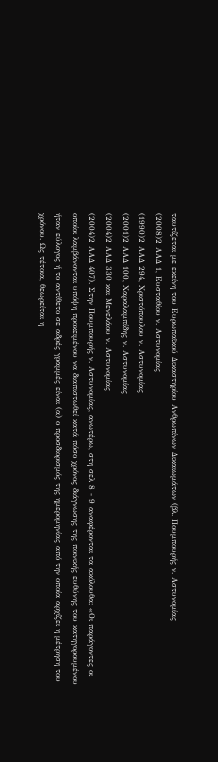ταυτίζεται με εκείνη του Ευρωπαϊκού Δικαστηρίου Ανθρωπίνων Δικαιωμάτων (βλ. Πουμπουρής ν. Αστυνομίας
(2008)2 ΑΑΔ 1, Ευσταθίου ν. Αστυνομίας
(1990)2 ΑΑΔ 294, Χριστόπουλου ν. Αστυνομίας
(2001)2 ΑΑΔ 100, Χαραλαμπίδης ν. Αστυνομίας
(2004)2 ΑΑΔ 330 και Μενελάου ν. Αστυνομίας
(2004)2 ΑΑΔ 407). Στην Πουμπουρής ν. Αστυνομίας, ανωτέρω, στη σελ 8 - 9 αναφέρονται τα ακόλουθα: «Οι παράγοντες οι οποίοι λαμβάνονται υπόψη προκειμένου να διαπιστωθεί κατά πόσο χρόνος διάγνωσης της ποινικής ευθύνης του κατηγορουμένου ήταν εύλογος ή το αντίθετο σε αδρές γραμμές είναι (α) ο προσδιορισμός της ημερομηνίας από την οποία αρχίζει η μέτρηση του χρόνου. Ως τέτοια, θεωρείται η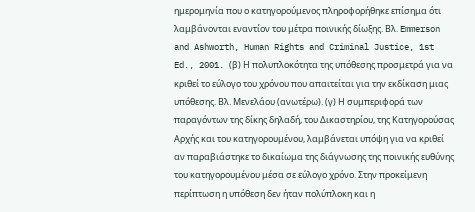ημερομηνία που ο κατηγορούμενος πληροφορήθηκε επίσημα ότι λαμβάνονται εναντίον του μέτρα ποινικής δίωξης. Βλ. Emmerson and Ashworth, Human Rights and Criminal Justice, 1st Ed., 2001. (β) Η πολυπλοκότητα της υπόθεσης προσμετρά για να κριθεί το εύλογο του χρόνου που απαιτείται για την εκδίκαση μιας υπόθεσης. Βλ. Μενελάου (ανωτέρω). (γ) Η συμπεριφορά των παραγόντων της δίκης δηλαδή, του Δικαστηρίου, της Κατηγορούσας Αρχής και του κατηγορουμένου, λαμβάνεται υπόψη για να κριθεί αν παραβιάστηκε το δικαίωμα της διάγνωσης της ποινικής ευθύνης του κατηγορουμένου μέσα σε εύλογο χρόνο. Στην προκείμενη περίπτωση η υπόθεση δεν ήταν πολύπλοκη και η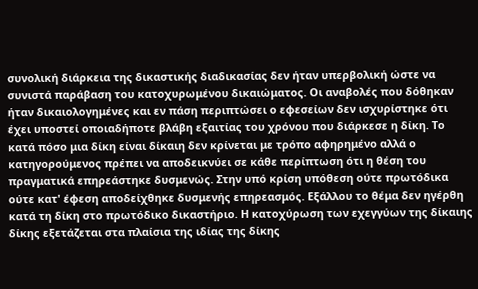συνολική διάρκεια της δικαστικής διαδικασίας δεν ήταν υπερβολική ώστε να συνιστά παράβαση του κατοχυρωμένου δικαιώματος. Οι αναβολές που δόθηκαν ήταν δικαιολογημένες και εν πάση περιπτώσει ο εφεσείων δεν ισχυρίστηκε ότι έχει υποστεί οποιαδήποτε βλάβη εξαιτίας του χρόνου που διάρκεσε η δίκη. Το κατά πόσο μια δίκη είναι δίκαιη δεν κρίνεται με τρόπο αφηρημένο αλλά ο κατηγορούμενος πρέπει να αποδεικνύει σε κάθε περίπτωση ότι η θέση του πραγματικά επηρεάστηκε δυσμενώς. Στην υπό κρίση υπόθεση ούτε πρωτόδικα ούτε κατ' έφεση αποδείχθηκε δυσμενής επηρεασμός. Εξάλλου το θέμα δεν ηγέρθη κατά τη δίκη στο πρωτόδικο δικαστήριο. Η κατοχύρωση των εχεγγύων της δίκαιης δίκης εξετάζεται στα πλαίσια της ιδίας της δίκης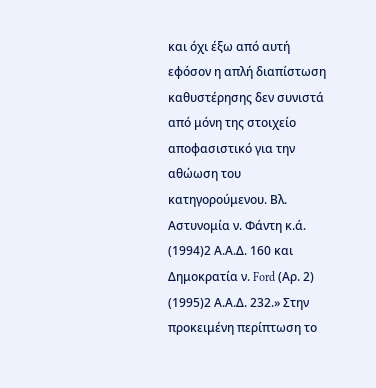και όχι έξω από αυτή εφόσον η απλή διαπίστωση καθυστέρησης δεν συνιστά από μόνη της στοιχείο αποφασιστικό για την αθώωση του κατηγορούμενου. Βλ. Αστυνομία ν. Φάντη κ.ά.
(1994)2 Α.Α.Δ. 160 και Δημοκρατία ν. Ford (Αρ. 2)
(1995)2 Α.Α.Δ. 232.» Στην προκειμένη περίπτωση το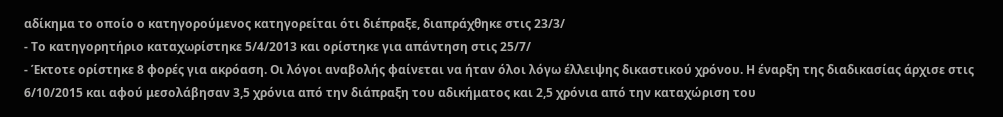αδίκημα το οποίο ο κατηγορούμενος κατηγορείται ότι διέπραξε, διαπράχθηκε στις 23/3/
- Το κατηγορητήριο καταχωρίστηκε 5/4/2013 και ορίστηκε για απάντηση στις 25/7/
- Έκτοτε ορίστηκε 8 φορές για ακρόαση. Οι λόγοι αναβολής φαίνεται να ήταν όλοι λόγω έλλειψης δικαστικού χρόνου. Η έναρξη της διαδικασίας άρχισε στις 6/10/2015 και αφού μεσολάβησαν 3,5 χρόνια από την διάπραξη του αδικήματος και 2,5 χρόνια από την καταχώριση του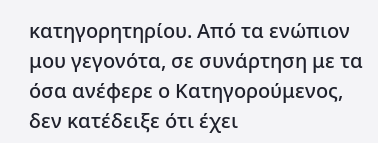κατηγορητηρίου. Από τα ενώπιον μου γεγονότα, σε συνάρτηση με τα όσα ανέφερε ο Κατηγορούμενος, δεν κατέδειξε ότι έχει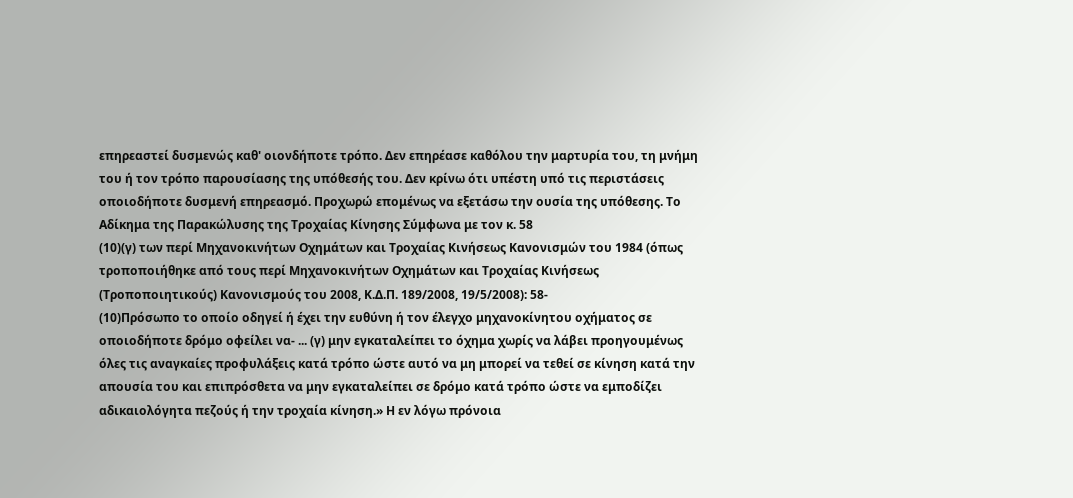επηρεαστεί δυσμενώς καθ' οιονδήποτε τρόπο. Δεν επηρέασε καθόλου την μαρτυρία του, τη μνήμη του ή τον τρόπο παρουσίασης της υπόθεσής του. Δεν κρίνω ότι υπέστη υπό τις περιστάσεις οποιοδήποτε δυσμενή επηρεασμό. Προχωρώ επομένως να εξετάσω την ουσία της υπόθεσης. Το Αδίκημα της Παρακώλυσης της Τροχαίας Κίνησης Σύμφωνα με τον κ. 58
(10)(γ) των περί Μηχανοκινήτων Οχημάτων και Τροχαίας Κινήσεως Κανονισμών του 1984 (όπως τροποποιήθηκε από τους περί Μηχανοκινήτων Οχημάτων και Τροχαίας Κινήσεως (Τροποποιητικούς) Κανονισμούς του 2008, Κ.Δ.Π. 189/2008, 19/5/2008): 58-
(10)Πρόσωπο το οποίο οδηγεί ή έχει την ευθύνη ή τον έλεγχο μηχανοκίνητου οχήματος σε οποιοδήποτε δρόμο οφείλει να- ... (γ) μην εγκαταλείπει το όχημα χωρίς να λάβει προηγουμένως όλες τις αναγκαίες προφυλάξεις κατά τρόπο ώστε αυτό να μη μπορεί να τεθεί σε κίνηση κατά την απουσία του και επιπρόσθετα να μην εγκαταλείπει σε δρόμο κατά τρόπο ώστε να εμποδίζει αδικαιολόγητα πεζούς ή την τροχαία κίνηση.» Η εν λόγω πρόνοια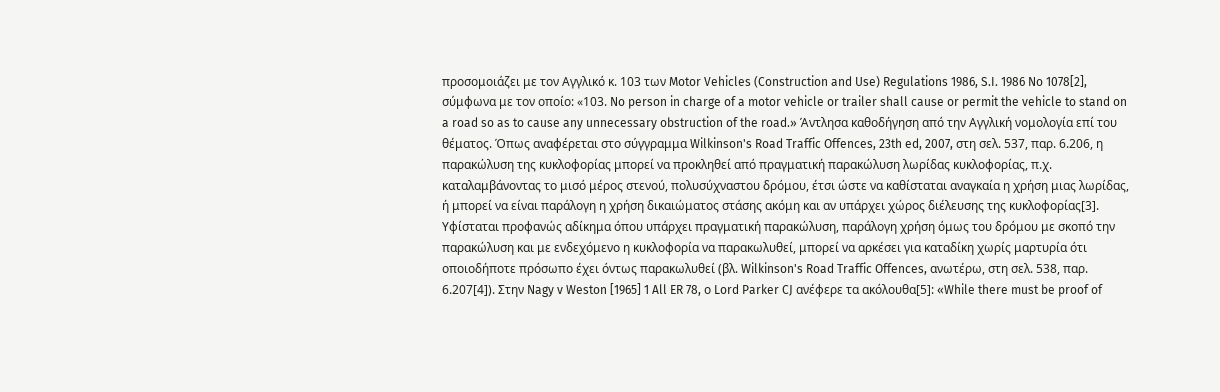προσομοιάζει με τον Αγγλικό κ. 103 των Motor Vehicles (Construction and Use) Regulations 1986, S.I. 1986 No 1078[2], σύμφωνα με τον οποίο: «103. No person in charge of a motor vehicle or trailer shall cause or permit the vehicle to stand on a road so as to cause any unnecessary obstruction of the road.» Άντλησα καθοδήγηση από την Αγγλική νομολογία επί του θέματος. Όπως αναφέρεται στο σύγγραμμα Wilkinson's Road Traffic Offences, 23th ed, 2007, στη σελ. 537, παρ. 6.206, η παρακώλυση της κυκλοφορίας μπορεί να προκληθεί από πραγματική παρακώλυση λωρίδας κυκλοφορίας, π.χ. καταλαμβάνοντας το μισό μέρος στενού, πολυσύχναστου δρόμου, έτσι ώστε να καθίσταται αναγκαία η χρήση μιας λωρίδας, ή μπορεί να είναι παράλογη η χρήση δικαιώματος στάσης ακόμη και αν υπάρχει χώρος διέλευσης της κυκλοφορίας[3]. Υφίσταται προφανώς αδίκημα όπου υπάρχει πραγματική παρακώλυση, παράλογη χρήση όμως του δρόμου με σκοπό την παρακώλυση και με ενδεχόμενο η κυκλοφορία να παρακωλυθεί, μπορεί να αρκέσει για καταδίκη χωρίς μαρτυρία ότι οποιοδήποτε πρόσωπο έχει όντως παρακωλυθεί (βλ. Wilkinson's Road Traffic Offences, ανωτέρω, στη σελ. 538, παρ. 6.207[4]). Στην Nagy v Weston [1965] 1 All ER 78, ο Lord Parker CJ ανέφερε τα ακόλουθα[5]: «While there must be proof of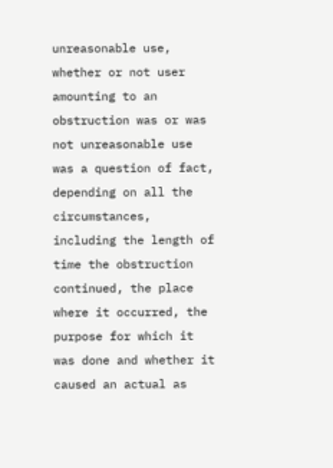unreasonable use, whether or not user amounting to an obstruction was or was not unreasonable use was a question of fact, depending on all the circumstances, including the length of time the obstruction continued, the place where it occurred, the purpose for which it was done and whether it caused an actual as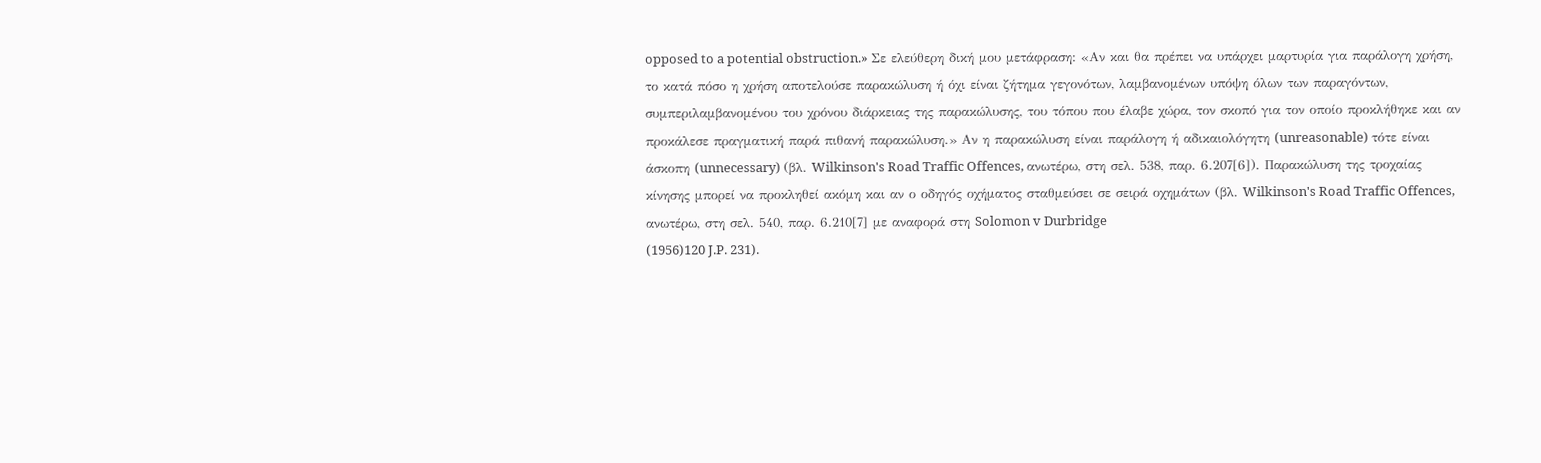opposed to a potential obstruction.» Σε ελεύθερη δική μου μετάφραση: «Αν και θα πρέπει να υπάρχει μαρτυρία για παράλογη χρήση, το κατά πόσο η χρήση αποτελούσε παρακώλυση ή όχι είναι ζήτημα γεγονότων, λαμβανομένων υπόψη όλων των παραγόντων, συμπεριλαμβανομένου του χρόνου διάρκειας της παρακώλυσης, του τόπου που έλαβε χώρα, τον σκοπό για τον οποίο προκλήθηκε και αν προκάλεσε πραγματική παρά πιθανή παρακώλυση.» Αν η παρακώλυση είναι παράλογη ή αδικαιολόγητη (unreasonable) τότε είναι άσκοπη (unnecessary) (βλ. Wilkinson's Road Traffic Offences, ανωτέρω, στη σελ. 538, παρ. 6.207[6]). Παρακώλυση της τροχαίας κίνησης μπορεί να προκληθεί ακόμη και αν ο οδηγός οχήματος σταθμεύσει σε σειρά οχημάτων (βλ. Wilkinson's Road Traffic Offences, ανωτέρω, στη σελ. 540, παρ. 6.210[7] με αναφορά στη Solomon v Durbridge
(1956)120 J.P. 231).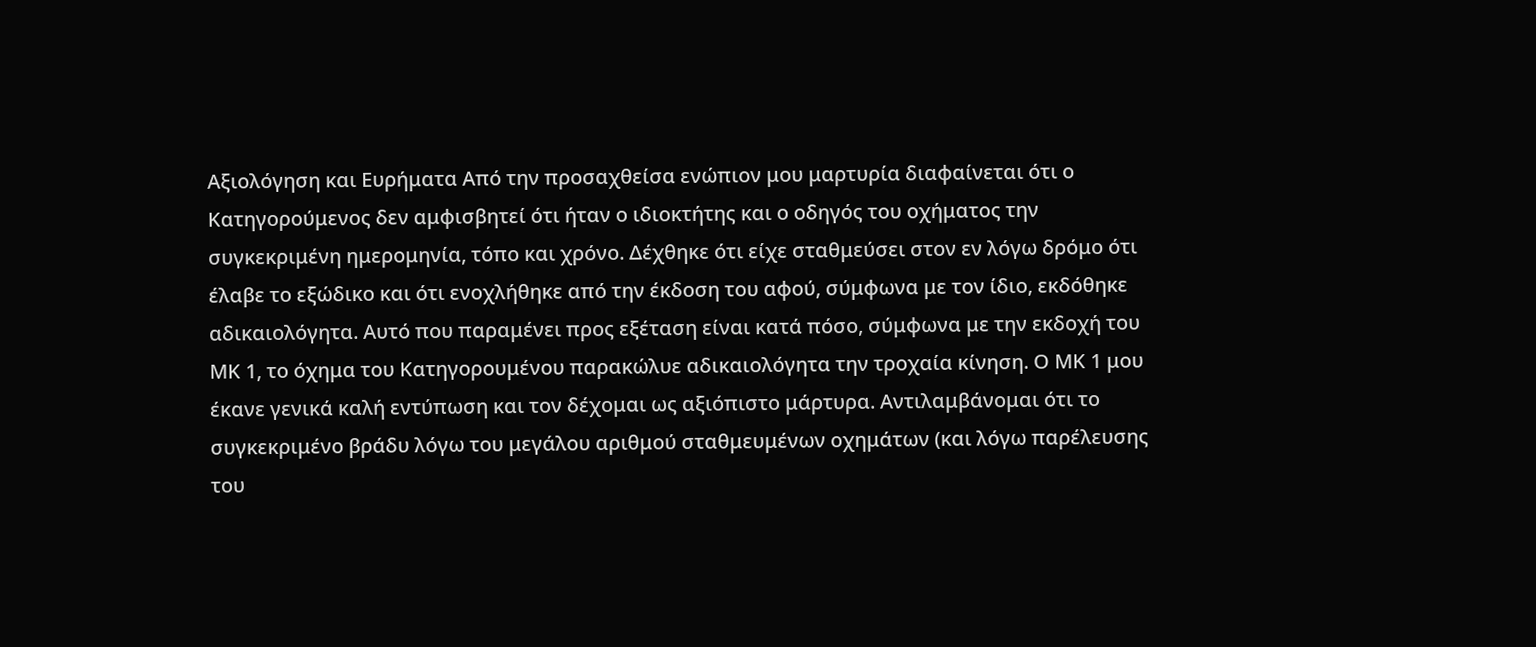Αξιολόγηση και Ευρήματα Από την προσαχθείσα ενώπιον μου μαρτυρία διαφαίνεται ότι ο Κατηγορούμενος δεν αμφισβητεί ότι ήταν ο ιδιοκτήτης και ο οδηγός του οχήματος την συγκεκριμένη ημερομηνία, τόπο και χρόνο. Δέχθηκε ότι είχε σταθμεύσει στον εν λόγω δρόμο ότι έλαβε το εξώδικο και ότι ενοχλήθηκε από την έκδοση του αφού, σύμφωνα με τον ίδιο, εκδόθηκε αδικαιολόγητα. Αυτό που παραμένει προς εξέταση είναι κατά πόσο, σύμφωνα με την εκδοχή του ΜΚ 1, το όχημα του Κατηγορουμένου παρακώλυε αδικαιολόγητα την τροχαία κίνηση. Ο ΜΚ 1 μου έκανε γενικά καλή εντύπωση και τον δέχομαι ως αξιόπιστο μάρτυρα. Αντιλαμβάνομαι ότι το συγκεκριμένο βράδυ λόγω του μεγάλου αριθμού σταθμευμένων οχημάτων (και λόγω παρέλευσης του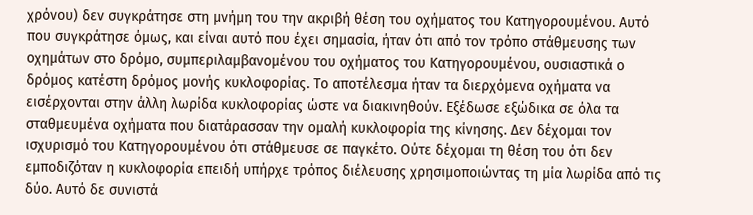χρόνου) δεν συγκράτησε στη μνήμη του την ακριβή θέση του οχήματος του Κατηγορουμένου. Αυτό που συγκράτησε όμως, και είναι αυτό που έχει σημασία, ήταν ότι από τον τρόπο στάθμευσης των οχημάτων στο δρόμο, συμπεριλαμβανομένου του οχήματος του Κατηγορουμένου, ουσιαστικά ο δρόμος κατέστη δρόμος μονής κυκλοφορίας. Το αποτέλεσμα ήταν τα διερχόμενα οχήματα να εισέρχονται στην άλλη λωρίδα κυκλοφορίας ώστε να διακινηθούν. Εξέδωσε εξώδικα σε όλα τα σταθμευμένα οχήματα που διατάρασσαν την ομαλή κυκλοφορία της κίνησης. Δεν δέχομαι τον ισχυρισμό του Κατηγορουμένου ότι στάθμευσε σε παγκέτο. Ούτε δέχομαι τη θέση του ότι δεν εμποδιζόταν η κυκλοφορία επειδή υπήρχε τρόπος διέλευσης χρησιμοποιώντας τη μία λωρίδα από τις δύο. Αυτό δε συνιστά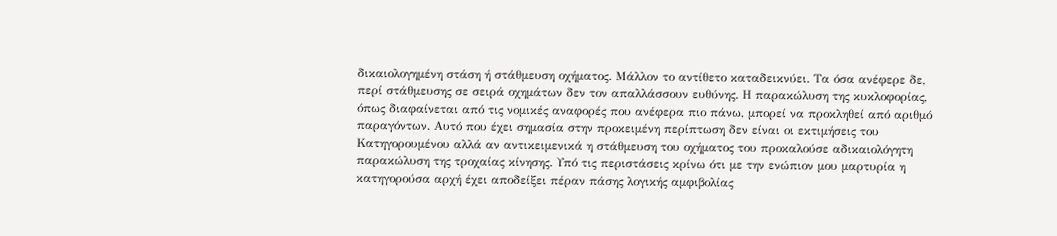δικαιολογημένη στάση ή στάθμευση οχήματος. Μάλλον το αντίθετο καταδεικνύει. Τα όσα ανέφερε δε, περί στάθμευσης σε σειρά οχημάτων δεν τον απαλλάσσουν ευθύνης. Η παρακώλυση της κυκλοφορίας, όπως διαφαίνεται από τις νομικές αναφορές που ανέφερα πιο πάνω, μπορεί να προκληθεί από αριθμό παραγόντων. Αυτό που έχει σημασία στην προκειμένη περίπτωση δεν είναι οι εκτιμήσεις του Κατηγορουμένου αλλά αν αντικειμενικά η στάθμευση του οχήματος του προκαλούσε αδικαιολόγητη παρακώλυση της τροχαίας κίνησης. Υπό τις περιστάσεις κρίνω ότι με την ενώπιον μου μαρτυρία η κατηγορούσα αρχή έχει αποδείξει πέραν πάσης λογικής αμφιβολίας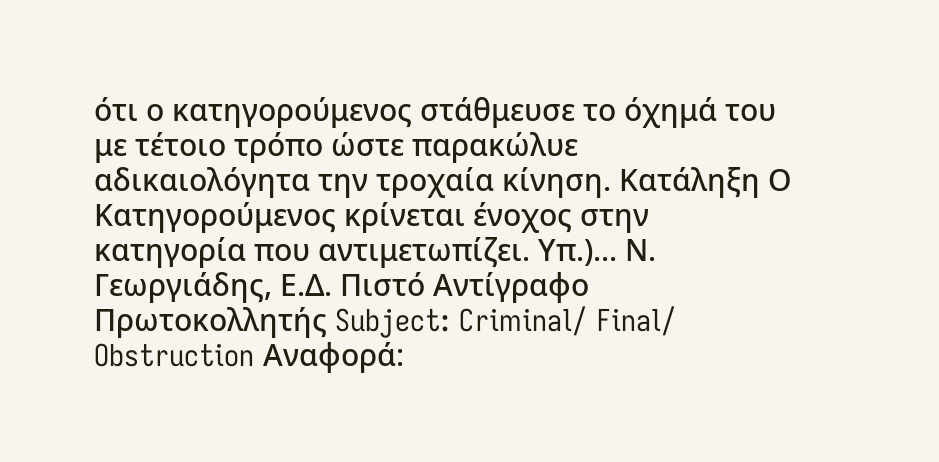ότι ο κατηγορούμενος στάθμευσε το όχημά του με τέτοιο τρόπο ώστε παρακώλυε αδικαιολόγητα την τροχαία κίνηση. Κατάληξη Ο Κατηγορούμενος κρίνεται ένοχος στην κατηγορία που αντιμετωπίζει. Υπ.)... Ν. Γεωργιάδης, Ε.Δ. Πιστό Αντίγραφο Πρωτοκολλητής Subject: Criminal/ Final/ Obstruction Αναφορά: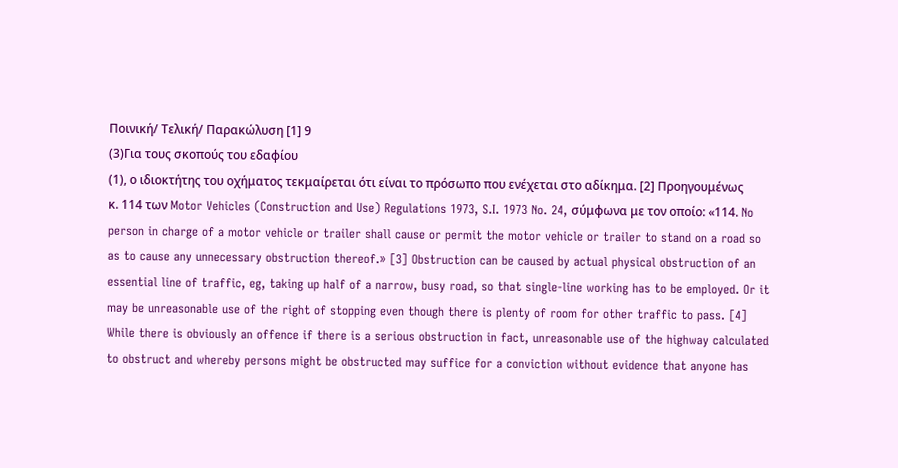Ποινική/ Τελική/ Παρακώλυση [1] 9
(3)Για τους σκοπούς του εδαφίου
(1), ο ιδιοκτήτης του οχήματος τεκμαίρεται ότι είναι το πρόσωπο που ενέχεται στο αδίκημα. [2] Προηγουμένως κ. 114 των Motor Vehicles (Construction and Use) Regulations 1973, S.I. 1973 No. 24, σύμφωνα με τον οποίο: «114. No person in charge of a motor vehicle or trailer shall cause or permit the motor vehicle or trailer to stand on a road so as to cause any unnecessary obstruction thereof.» [3] Obstruction can be caused by actual physical obstruction of an essential line of traffic, eg, taking up half of a narrow, busy road, so that single-line working has to be employed. Or it may be unreasonable use of the right of stopping even though there is plenty of room for other traffic to pass. [4] While there is obviously an offence if there is a serious obstruction in fact, unreasonable use of the highway calculated to obstruct and whereby persons might be obstructed may suffice for a conviction without evidence that anyone has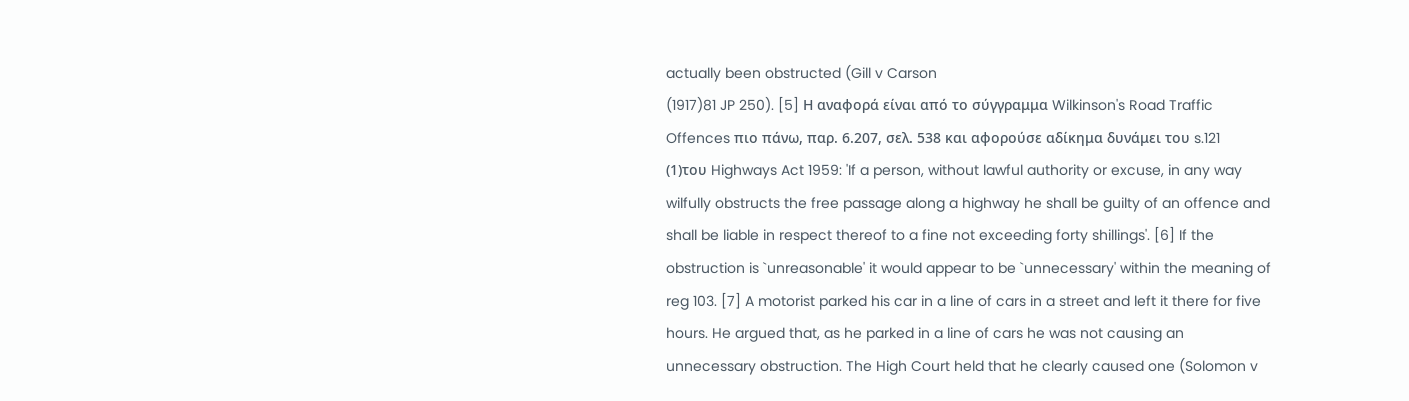actually been obstructed (Gill v Carson
(1917)81 JP 250). [5] Η αναφορά είναι από το σύγγραμμα Wilkinson's Road Traffic Offences πιο πάνω, παρ. 6.207, σελ. 538 και αφορούσε αδίκημα δυνάμει του s.121
(1)του Highways Act 1959: 'If a person, without lawful authority or excuse, in any way wilfully obstructs the free passage along a highway he shall be guilty of an offence and shall be liable in respect thereof to a fine not exceeding forty shillings'. [6] If the obstruction is `unreasonable' it would appear to be `unnecessary' within the meaning of reg 103. [7] A motorist parked his car in a line of cars in a street and left it there for five hours. He argued that, as he parked in a line of cars he was not causing an unnecessary obstruction. The High Court held that he clearly caused one (Solomon v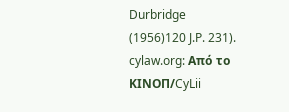Durbridge
(1956)120 J.P. 231). cylaw.org: Από το ΚΙΝOΠ/CyLii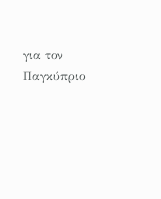για τον Παγκύπριο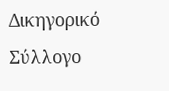Δικηγορικό Σύλλογο